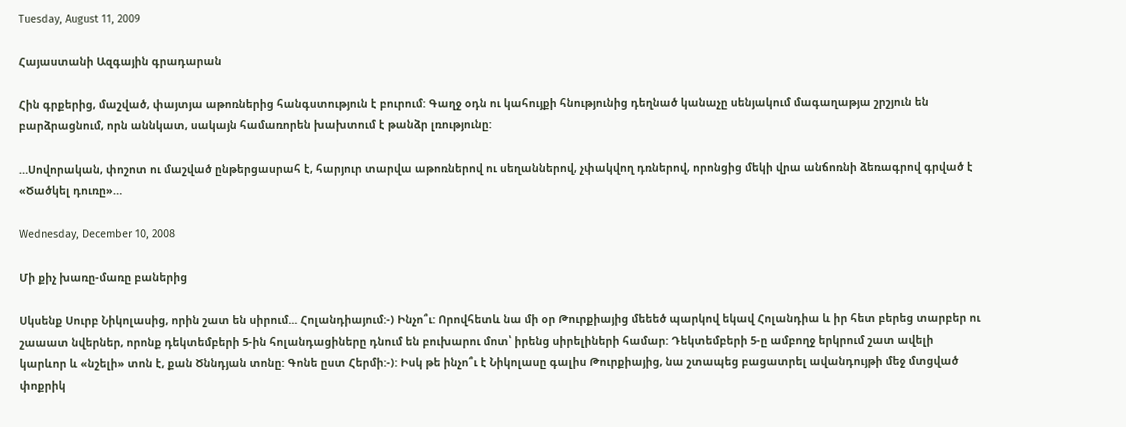Tuesday, August 11, 2009

Հայաստանի Ազգային գրադարան

Հին գրքերից, մաշված, փայտյա աթոռներից հանգստություն է բուրում: Գաղջ օդն ու կահույքի հնությունից դեղնած կանաչը սենյակում մագաղաթյա շրշյուն են բարձրացնում, որն աննկատ, սակայն համառորեն խախտում է թանձր լռությունը:

…Սովորական, փոշոտ ու մաշված ընթերցասրահ է, հարյուր տարվա աթոռներով ու սեղաններով, չփակվող դռներով, որոնցից մեկի վրա անճոռնի ձեռագրով գրված է «Ծածկել դուռը»…

Wednesday, December 10, 2008

Մի քիչ խառը-մառը բաներից

Սկսենք Սուրբ Նիկոլասից, որին շատ են սիրում... Հոլանդիայում:-) Ինչո՞ւ: Որովհետև նա մի օր Թուրքիայից մեեեծ պարկով եկավ Հոլանդիա և իր հետ բերեց տարբեր ու շաաատ նվերներ, որոնք դեկտեմբերի 5-ին հոլանդացիները դնում են բուխարու մոտ՝ իրենց սիրելիների համար: Դեկտեմբերի 5-ը ամբողջ երկրում շատ ավելի կարևոր և «նշելի» տոն է, քան Ծննդյան տոնը: Գոնե ըստ Հերմի:-): Իսկ թե ինչո՞ւ է Նիկոլասը գալիս Թուրքիայից, նա շտապեց բացատրել ավանդույթի մեջ մտցված փոքրիկ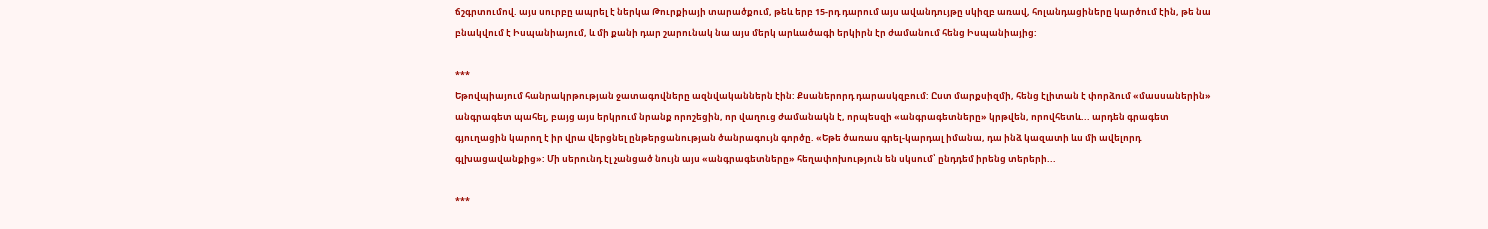ճշգրտումով. այս սուրբը ապրել է ներկա Թուրքիայի տարածքում, թեև երբ 15-րդ դարում այս ավանդույթը սկիզբ առավ, հոլանդացիները կարծում էին, թե նա բնակվում է Իսպանիայում, և մի քանի դար շարունակ նա այս մերկ արևածագի երկիրն էր ժամանում հենց Իսպանիայից:

***
Եթովպիայում հանրակրթության ջատագովները ազնվականներն էին: Քսաներորդ դարասկզբում: Ըստ մարքսիզմի, հենց էլիտան է փորձում «մասսաներին» անգրագետ պահել, բայց այս երկրում նրանք որոշեցին, որ վաղուց ժամանակն է, որպեսզի «անգրագետները» կրթվեն, որովհետև... արդեն գրագետ գյուղացին կարող է իր վրա վերցնել ընթերցանության ծանրագույն գործը. «Եթե ծառաս գրել-կարդալ իմանա, դա ինձ կազատի ևս մի ավելորդ գլխացավանքից»: Մի սերունդ էլ չանցած նույն այս «անգրագետները» հեղափոխություն են սկսում՝ ընդդեմ իրենց տերերի...

***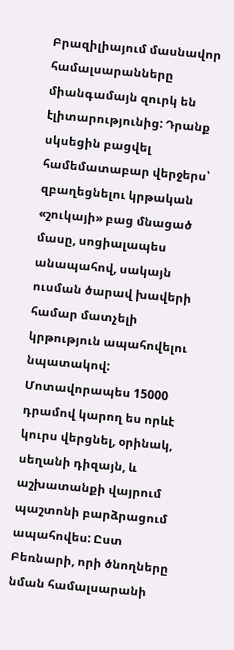Բրազիլիայում մասնավոր համալսարանները միանգամայն զուրկ են էլիտարությունից: Դրանք սկսեցին բացվել համեմատաբար վերջերս՝ զբաղեցնելու կրթական «շուկայի» բաց մնացած մասը, սոցիալապես անապահով, սակայն ուսման ծարավ խավերի համար մատչելի կրթություն ապահովելու նպատակով: Մոտավորապես 15000 դրամով կարող ես որևէ կուրս վերցնել, օրինակ, սեղանի դիզայն, և աշխատանքի վայրում պաշտոնի բարձրացում ապահովես: Ըստ Բեռնարի, որի ծնողները նման համալսարանի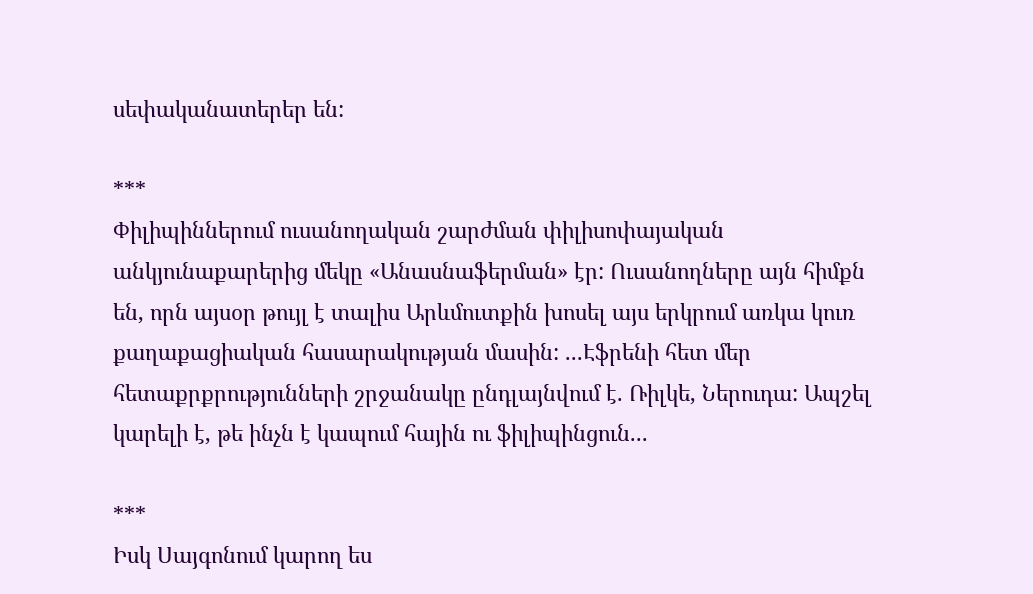սեփականատերեր են:

***
Փիլիպիններում ուսանողական շարժման փիլիսոփայական անկյունաքարերից մեկը «Անասնաֆերման» էր: Ուսանողները այն հիմքն են, որն այսօր թույլ է տալիս Արևմուտքին խոսել այս երկրում առկա կուռ քաղաքացիական հասարակության մասին: ...Էֆրենի հետ մեր հետաքրքրությունների շրջանակը ընդլայնվում է. Ռիլկե, Ներուդա: Ապշել կարելի է, թե ինչն է կապում հային ու ֆիլիպինցուն...

***
Իսկ Սայգոնում կարող ես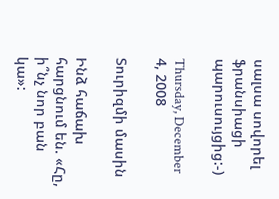սալսա սովորել ֆրանսիացի պարուսույցից:-)

Thursday, December 4, 2008

Տուրիզմի մասին

Ինձ հաճախ հարցնում են. «Հը, ի՞նչ նոր բան կա»: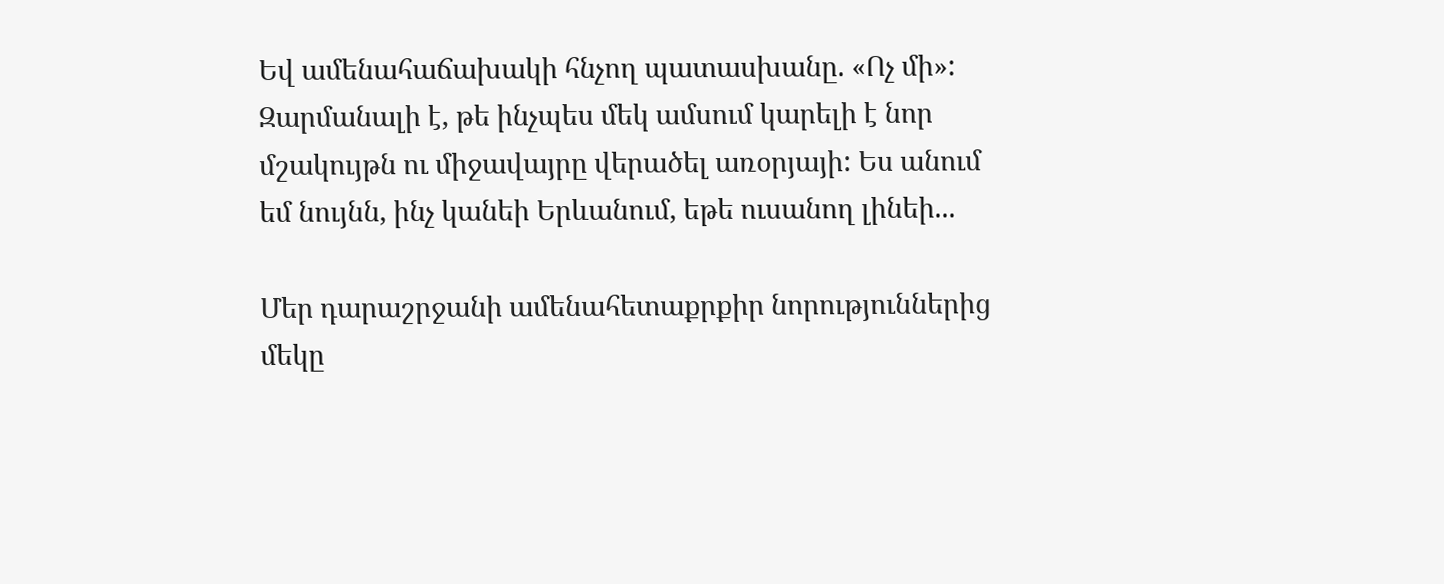Եվ ամենահաճախակի հնչող պատասխանը. «Ոչ մի»: Զարմանալի է, թե ինչպես մեկ ամսում կարելի է նոր մշակույթն ու միջավայրը վերածել առօրյայի: Ես անում եմ նույնն, ինչ կանեի Երևանում, եթե ուսանող լինեի...

Մեր դարաշրջանի ամենահետաքրքիր նորություններից մեկը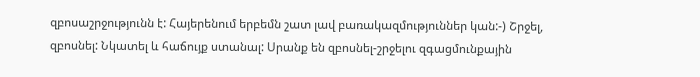զբոսաշրջությունն է: Հայերենում երբեմն շատ լավ բառակազմություններ կան:-) Շրջել, զբոսնել: Նկատել և հաճույք ստանալ: Սրանք են զբոսնել-շրջելու զգացմունքային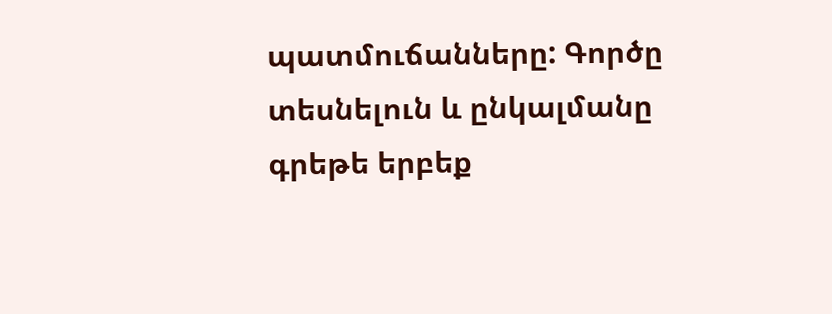պատմուճանները: Գործը տեսնելուն և ընկալմանը գրեթե երբեք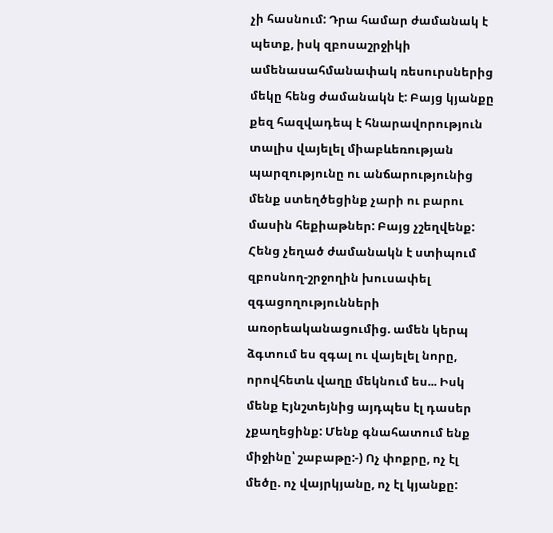չի հասնում: Դրա համար ժամանակ է պետք, իսկ զբոսաշրջիկի ամենասահմանափակ ռեսուրսներից մեկը հենց ժամանակն է: Բայց կյանքը քեզ հազվադեպ է հնարավորություն տալիս վայելել միաբևեռության պարզությունը ու անճարությունից մենք ստեղծեցինք չարի ու բարու մասին հեքիաթներ: Բայց չշեղվենք: Հենց չեղած ժամանակն է ստիպում զբոսնող-շրջողին խուսափել զգացողությունների առօրեականացումից. ամեն կերպ ձգտում ես զգալ ու վայելել նորը, որովհետև վաղը մեկնում ես... Իսկ մենք Էյնշտեյնից այդպես էլ դասեր չքաղեցինք: Մենք գնահատում ենք միջինը՝ շաբաթը:-) Ոչ փոքրը, ոչ էլ մեծը. ոչ վայրկյանը, ոչ էլ կյանքը: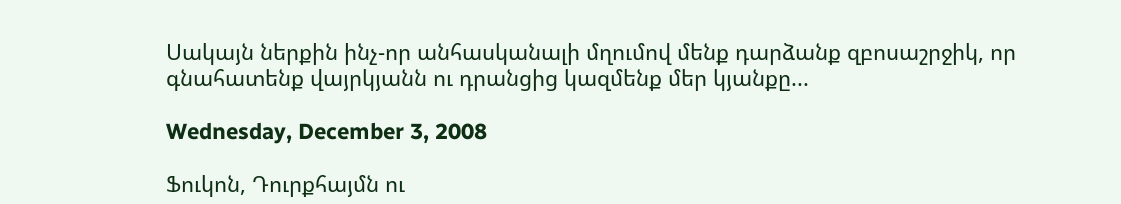Սակայն ներքին ինչ-որ անհասկանալի մղումով մենք դարձանք զբոսաշրջիկ, որ գնահատենք վայրկյանն ու դրանցից կազմենք մեր կյանքը...

Wednesday, December 3, 2008

Ֆուկոն, Դուրքհայմն ու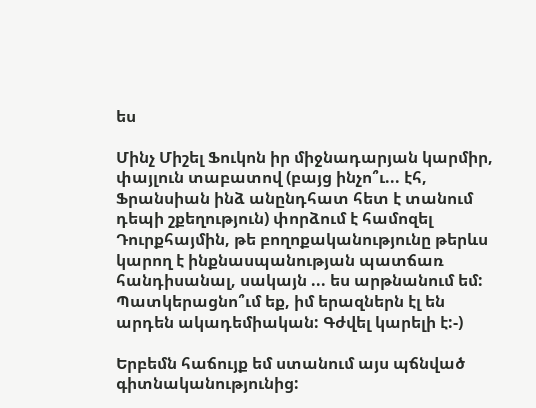ես

Մինչ Միշել Ֆուկոն իր միջնադարյան կարմիր, փայլուն տաբատով (բայց ինչո՞ւ... էհ, Ֆրանսիան ինձ անընդհատ հետ է տանում դեպի շքեղություն) փորձում է համոզել Դուրքհայմին, թե բողոքականությունը թերևս կարող է ինքնասպանության պատճառ հանդիսանալ, սակայն ... ես արթնանում եմ: Պատկերացնո՞ւմ եք, իմ երազներն էլ են արդեն ակադեմիական: Գժվել կարելի է:-)

Երբեմն հաճույք եմ ստանում այս պճնված գիտնականությունից: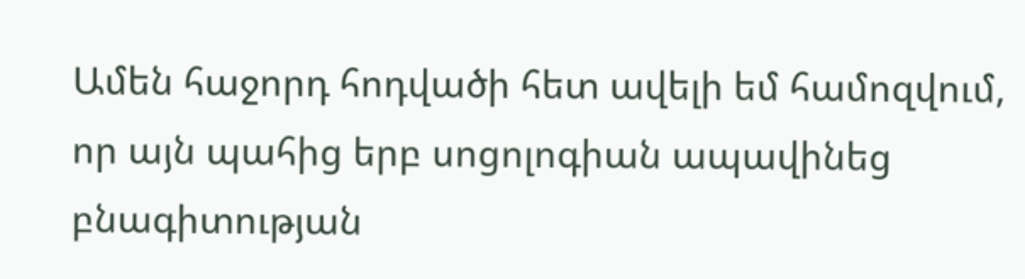Ամեն հաջորդ հոդվածի հետ ավելի եմ համոզվում, որ այն պահից երբ սոցոլոգիան ապավինեց բնագիտության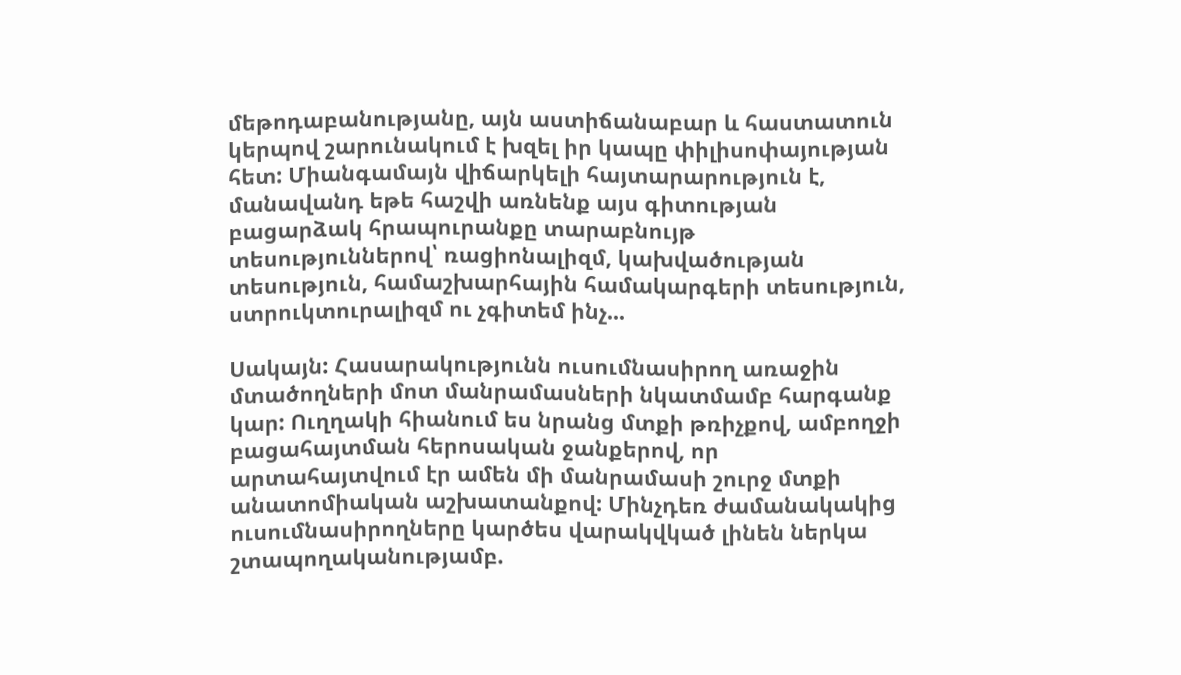մեթոդաբանությանը, այն աստիճանաբար և հաստատուն կերպով շարունակում է խզել իր կապը փիլիսոփայության հետ: Միանգամայն վիճարկելի հայտարարություն է, մանավանդ եթե հաշվի առնենք այս գիտության բացարձակ հրապուրանքը տարաբնույթ տեսություններով՝ ռացիոնալիզմ, կախվածության տեսություն, համաշխարհային համակարգերի տեսություն, ստրուկտուրալիզմ ու չգիտեմ ինչ...

Սակայն: Հասարակությունն ուսումնասիրող առաջին մտածողների մոտ մանրամասների նկատմամբ հարգանք կար: Ուղղակի հիանում ես նրանց մտքի թռիչքով, ամբողջի բացահայտման հերոսական ջանքերով, որ արտահայտվում էր ամեն մի մանրամասի շուրջ մտքի անատոմիական աշխատանքով: Մինչդեռ ժամանակակից ուսումնասիրողները կարծես վարակվկած լինեն ներկա շտապողականությամբ.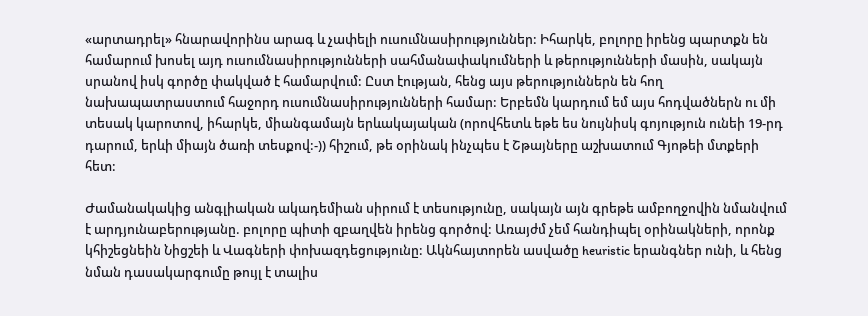«արտադրել» հնարավորինս արագ և չափելի ուսումնասիրություններ: Իհարկե, բոլորը իրենց պարտքն են համարում խոսել այդ ուսումնասիրությունների սահմանափակումների և թերությունների մասին, սակայն սրանով իսկ գործը փակված է համարվում: Ըստ էության, հենց այս թերություններն են հող նախապատրաստում հաջորդ ուսումնասիրությունների համար: Երբեմն կարդում եմ այս հոդվածներն ու մի տեսակ կարոտով, իհարկե, միանգամայն երևակայական (որովհետև եթե ես նույնիսկ գոյություն ունեի 19-րդ դարում, երևի միայն ծառի տեսքով:-)) հիշում, թե օրինակ ինչպես է Շթայները աշխատում Գյոթեի մտքերի հետ:

Ժամանակակից անգլիական ակադեմիան սիրում է տեսությունը, սակայն այն գրեթե ամբողջովին նմանվում է արդյունաբերությանը. բոլորը պիտի զբաղվեն իրենց գործով: Առայժմ չեմ հանդիպել օրինակների, որոնք կհիշեցնեին Նիցշեի և Վագների փոխազդեցությունը: Ակնհայտորեն ասվածը heuristic երանգներ ունի, և հենց նման դասակարգումը թույլ է տալիս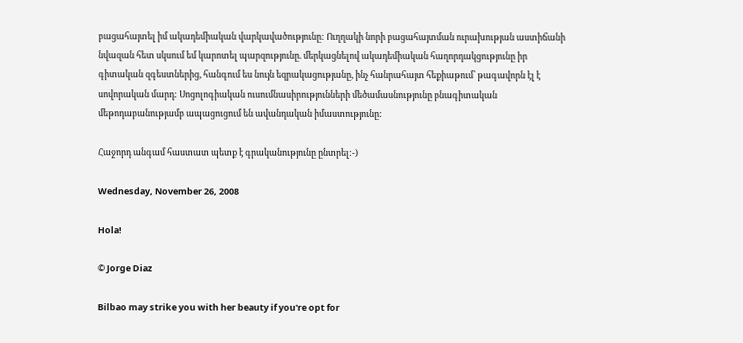բացահայտել իմ ակադեմիական վարկավածությունը: Ուղղակի նորի բացահայտման ուրախության աստիճանի նվազան հետ սկսում եմ կարոտել պարզությունը. մերկացնելով ակադեմիական հաղորդակցությունը իր գիտական զգեստներից, հանգում ես նույն եզրակացությանը, ինչ հանրահայտ հեքիաթում՝ թագավորն էլ է սովորական մարդ: Սոցոլոգիական ուսումնասիրությունների մեծամասնությունը բնագիտական մեթոդաբանությամբ ապացուցում են ավանդական իմաստությունը:

Հաջորդ անգամ հաստատ պետք է գրականությունը ընտրել:-)

Wednesday, November 26, 2008

Hola!

© Jorge Diaz

Bilbao may strike you with her beauty if you're opt for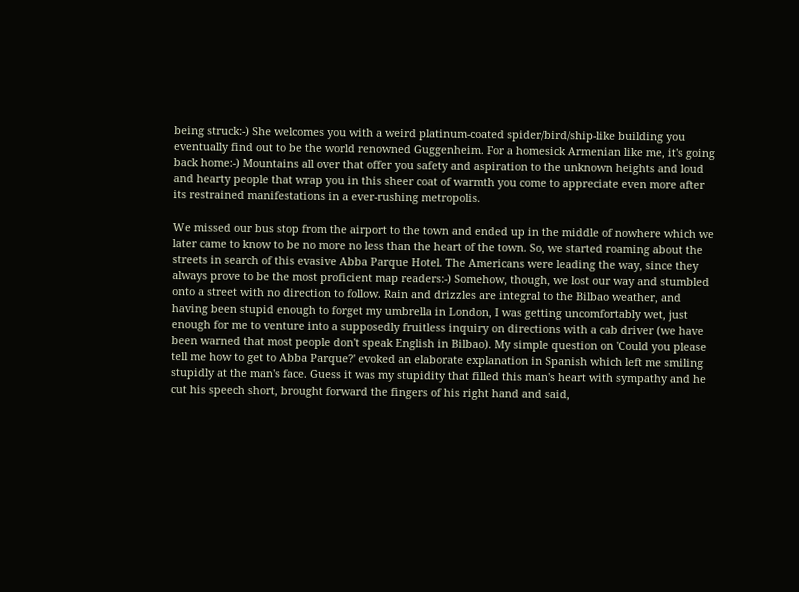being struck:-) She welcomes you with a weird platinum-coated spider/bird/ship-like building you eventually find out to be the world renowned Guggenheim. For a homesick Armenian like me, it's going back home:-) Mountains all over that offer you safety and aspiration to the unknown heights and loud and hearty people that wrap you in this sheer coat of warmth you come to appreciate even more after its restrained manifestations in a ever-rushing metropolis.

We missed our bus stop from the airport to the town and ended up in the middle of nowhere which we later came to know to be no more no less than the heart of the town. So, we started roaming about the streets in search of this evasive Abba Parque Hotel. The Americans were leading the way, since they always prove to be the most proficient map readers:-) Somehow, though, we lost our way and stumbled onto a street with no direction to follow. Rain and drizzles are integral to the Bilbao weather, and having been stupid enough to forget my umbrella in London, I was getting uncomfortably wet, just enough for me to venture into a supposedly fruitless inquiry on directions with a cab driver (we have been warned that most people don't speak English in Bilbao). My simple question on 'Could you please tell me how to get to Abba Parque?' evoked an elaborate explanation in Spanish which left me smiling stupidly at the man's face. Guess it was my stupidity that filled this man's heart with sympathy and he cut his speech short, brought forward the fingers of his right hand and said,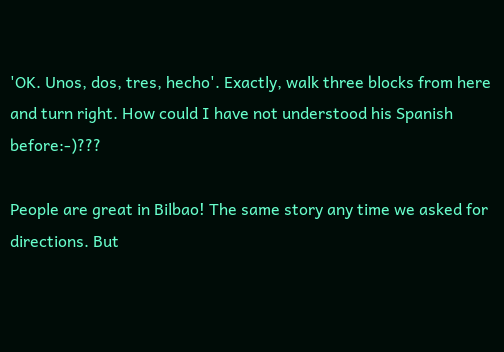'OK. Unos, dos, tres, hecho'. Exactly, walk three blocks from here and turn right. How could I have not understood his Spanish before:-)???

People are great in Bilbao! The same story any time we asked for directions. But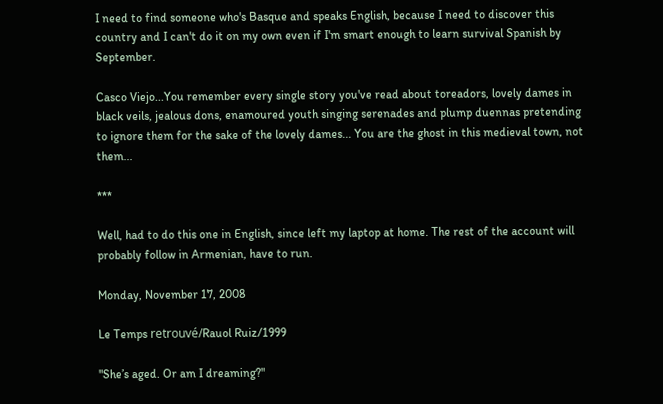I need to find someone who's Basque and speaks English, because I need to discover this country and I can't do it on my own even if I'm smart enough to learn survival Spanish by September.

Casco Viejo...You remember every single story you've read about toreadors, lovely dames in black veils, jealous dons, enamoured youth singing serenades and plump duennas pretending to ignore them for the sake of the lovely dames... You are the ghost in this medieval town, not them...

***

Well, had to do this one in English, since left my laptop at home. The rest of the account will probably follow in Armenian, have to run.

Monday, November 17, 2008

Le Temps retrouvé/Rauol Ruiz/1999

"She’s aged. Or am I dreaming?"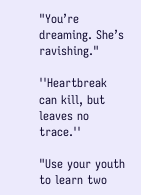"You’re dreaming. She’s ravishing."

''Heartbreak can kill, but leaves no trace.''

"Use your youth to learn two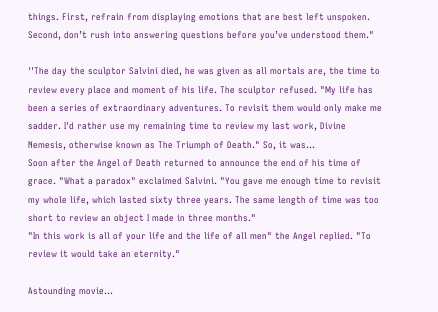things. First, refrain from displaying emotions that are best left unspoken. Second, don’t rush into answering questions before you’ve understood them."

''The day the sculptor Salvini died, he was given as all mortals are, the time to review every place and moment of his life. The sculptor refused. "My life has been a series of extraordinary adventures. To revisit them would only make me sadder. I'd rather use my remaining time to review my last work, Divine Nemesis, otherwise known as The Triumph of Death." So, it was...
Soon after the Angel of Death returned to announce the end of his time of grace. "What a paradox" exclaimed Salvini. "You gave me enough time to revisit my whole life, which lasted sixty three years. The same length of time was too short to review an object I made in three months."
"In this work is all of your life and the life of all men" the Angel replied. "To review it would take an eternity."

Astounding movie...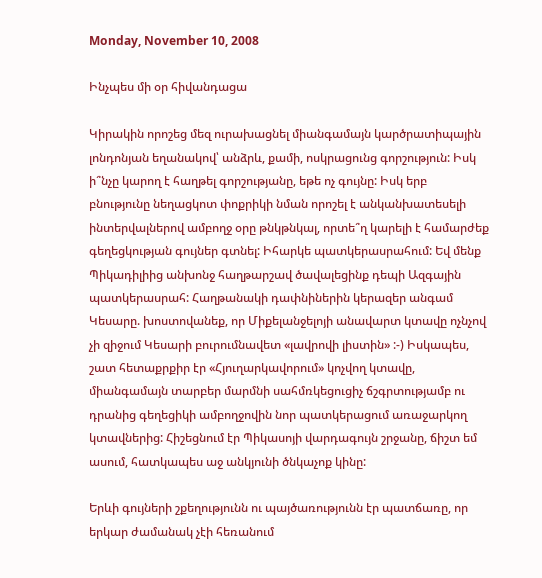Monday, November 10, 2008

Ինչպես մի օր հիվանդացա

Կիրակին որոշեց մեզ ուրախացնել միանգամայն կարծրատիպային լոնդոնյան եղանակով՝ անձրև, քամի, ոսկրացունց գորշություն: Իսկ ի՞նչը կարող է հաղթել գորշությանը, եթե ոչ գույնը: Իսկ երբ բնությունը նեղացկոտ փոքրիկի նման որոշել է անկանխատեսելի ինտերվալներով ամբողջ օրը թնկթնկալ, որտե՞ղ կարելի է համարժեք գեղեցկության գույներ գտնել: Իհարկե պատկերասրահում: Եվ մենք Պիկադիլիից անխոնջ հաղթարշավ ծավալեցինք դեպի Ազգային պատկերասրահ: Հաղթանակի դափնիներին կերազեր անգամ Կեսարը. խոստովանեք, որ Միքելանջելոյի անավարտ կտավը ոչնչով չի զիջում Կեսարի բուրումնավետ «լավրովի լիստին» :-) Իսկապես, շատ հետաքրքիր էր «Հյուղարկավորում» կոչվող կտավը, միանգամայն տարբեր մարմնի սահմռկեցուցիչ ճշգրտությամբ ու դրանից գեղեցիկի ամբողջովին նոր պատկերացում առաջարկող կտավներից: Հիշեցնում էր Պիկասոյի վարդագույն շրջանը, ճիշտ եմ ասում, հատկապես աջ անկյունի ծնկաչոք կինը:

Երևի գույների շքեղությունն ու պայծառությունն էր պատճառը, որ երկար ժամանակ չէի հեռանում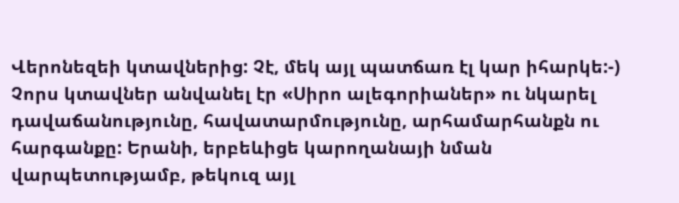Վերոնեզեի կտավներից: Չէ, մեկ այլ պատճառ էլ կար իհարկե:-) Չորս կտավներ անվանել էր «Սիրո ալեգորիաներ» ու նկարել դավաճանությունը, հավատարմությունը, արհամարհանքն ու հարգանքը: Երանի, երբեևիցե կարողանայի նման վարպետությամբ, թեկուզ այլ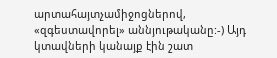արտահայտչամիջոցներով, «զգեստավորել» աննյութականը:-) Այդ կտավների կանայք էին շատ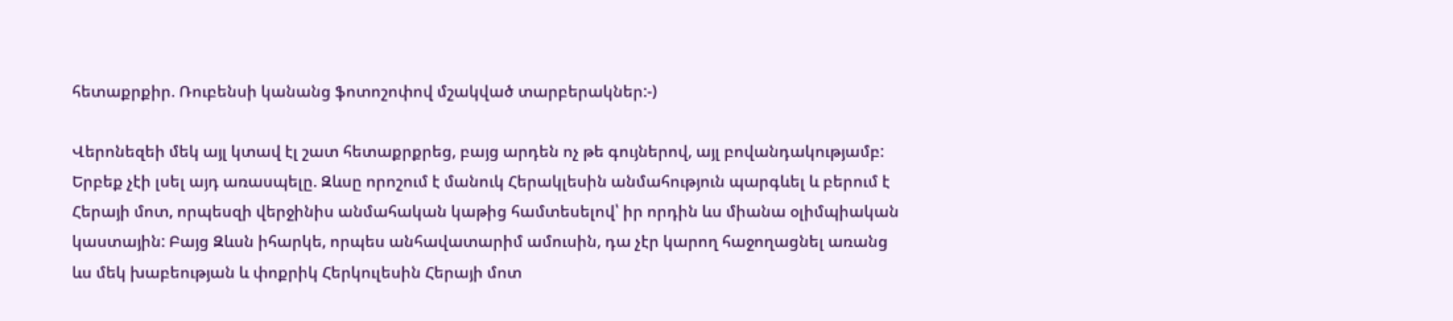հետաքրքիր. Ռուբենսի կանանց ֆոտոշոփով մշակված տարբերակներ:-)

Վերոնեզեի մեկ այլ կտավ էլ շատ հետաքրքրեց, բայց արդեն ոչ թե գույներով, այլ բովանդակությամբ: Երբեք չէի լսել այդ առասպելը. Զևսը որոշում է մանուկ Հերակլեսին անմահություն պարգևել և բերում է Հերայի մոտ, որպեսզի վերջինիս անմահական կաթից համտեսելով՝ իր որդին ևս միանա օլիմպիական կաստային: Բայց Զևսն իհարկե, որպես անհավատարիմ ամուսին, դա չէր կարող հաջողացնել առանց ևս մեկ խաբեության և փոքրիկ Հերկուլեսին Հերայի մոտ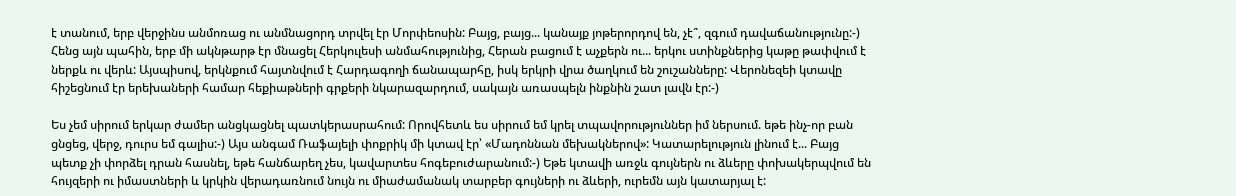է տանում, երբ վերջինս անմոռաց ու անմնացորդ տրվել էր Մորփեոսին: Բայց, բայց... կանայք յոթերորդով են, չէ՞, զգում դավաճանությունը:-) Հենց այն պահին, երբ մի ակնթարթ էր մնացել Հերկուլեսի անմահությունից, Հերան բացում է աչքերն ու... երկու ստինքներից կաթը թափվում է ներքև ու վերև: Այսպիսով, երկնքում հայտնվում է Հարդագողի ճանապարհը, իսկ երկրի վրա ծաղկում են շուշանները: Վերոնեզեի կտավը հիշեցնում էր երեխաների համար հեքիաթների գրքերի նկարազարդում, սակայն առասպելն ինքնին շատ լավն էր:-)

Ես չեմ սիրում երկար ժամեր անցկացնել պատկերասրահում: Որովհետև ես սիրում եմ կրել տպավորություններ իմ ներսում. եթե ինչ-որ բան ցնցեց, վերջ, դուրս եմ գալիս:-) Այս անգամ Ռաֆայելի փոքրիկ մի կտավ էր՝ «Մադոննան մեխակներով»: Կատարելություն լինում է... Բայց պետք չի փորձել դրան հասնել, եթե հանճարեղ չես, կավարտես հոգեբուժարանում:-) Եթե կտավի առջև գույներն ու ձևերը փոխակերպվում են հույզերի ու իմաստների և կրկին վերադառնում նույն ու միաժամանակ տարբեր գույների ու ձևերի, ուրեմն այն կատարյալ է: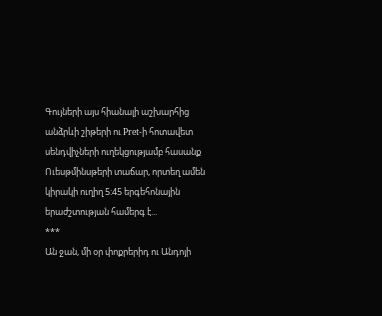Գույների այս հիանալի աշխարհից անձրևի շիթերի ու Pret-ի հոտավետ սենդվիչների ուղեկցությամբ հասանք Ուեսթմինսթերի տաճար, որտեղ ամեն կիրակի ուղիղ 5:45 երգեհոնային երաժշտության համերգ է...
***
Ան ջան, մի օր փոքրերիդ ու Անդոյի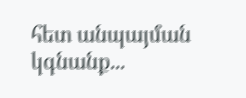հետ անպայման կգնանք...